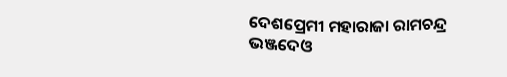ଦେଶପ୍ରେମୀ ମହାରାଜା ରାମଚନ୍ଦ୍ର ଭଞ୍ଜଦେଓ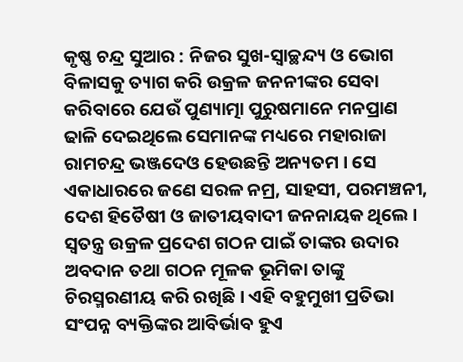କୃଷ୍ଣ ଚନ୍ଦ୍ର ସୁଆର : ନିଜର ସୁଖ-ସ୍ୱାଚ୍ଛନ୍ଦ୍ୟ ଓ ଭୋଗ ବିଳାସକୁ ତ୍ୟାଗ କରି ଉକ୍ରଳ ଜନନୀଙ୍କର ସେବା କରିବାରେ ଯେଉଁ ପୁଣ୍ୟାତ୍ମା ପୁରୁଷମାନେ ମନପ୍ରାଣ ଢାଳି ଦେଇଥିଲେ ସେମାନଙ୍କ ମଧ୍ୟରେ ମହାରାଜା ରାମଚନ୍ଦ୍ର ଭଞ୍ଜଦେଓ ହେଉଛନ୍ତି ଅନ୍ୟତମ । ସେ ଏକାଧାରରେ ଜଣେ ସରଳ ନମ୍ର, ସାହସୀ, ପରମଞ୍ଚନୀ, ଦେଶ ହିତୈଷୀ ଓ ଜାତୀୟବାଦୀ ଜନନାୟକ ଥିଲେ । ସ୍ୱତନ୍ତ୍ର ଉକ୍ରଳ ପ୍ରଦେଶ ଗଠନ ପାଇଁ ତାଙ୍କର ଉଦାର ଅବଦାନ ତଥା ଗଠନ ମୂଳକ ଭୂମିକା ତାଙ୍କୁ ଚିରସ୍ମରଣୀୟ କରି ରଖିଛି । ଏହି ବହୁମୁଖୀ ପ୍ରତିଭା ସଂପନ୍ନ ବ୍ୟକ୍ତିଙ୍କର ଆବିର୍ଭାବ ହୁଏ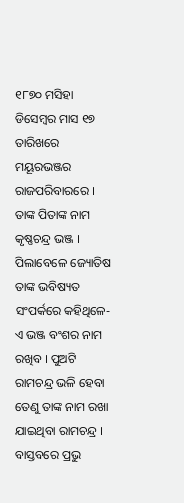୧୮୭୦ ମସିହା ଡିସେମ୍ବର ମାସ ୧୭ ତାରିଖରେ ମୟୂରଭଞ୍ଜର ରାଜପରିବାରରେ । ତାଙ୍କ ପିତାଙ୍କ ନାମ କୃଷ୍ଣଚନ୍ଦ୍ର ଭଞ୍ଜ । ପିଲାବେଳେ ଜ୍ୟୋତିଷ ତାଙ୍କ ଭବିଷ୍ୟତ ସଂପର୍କରେ କହିଥିଳେ-ଏ ଭଞ୍ଜ ବଂଶର ନାମ ରଖିବ । ପୁଅଟି ରାମଚନ୍ଦ୍ର ଭଳି ହେବା ତେଣୁ ତାଙ୍କ ନାମ ରଖା ଯାଇଥିବା ରାମଚନ୍ଦ୍ର । ବାସ୍ତବରେ ପ୍ରଭୁ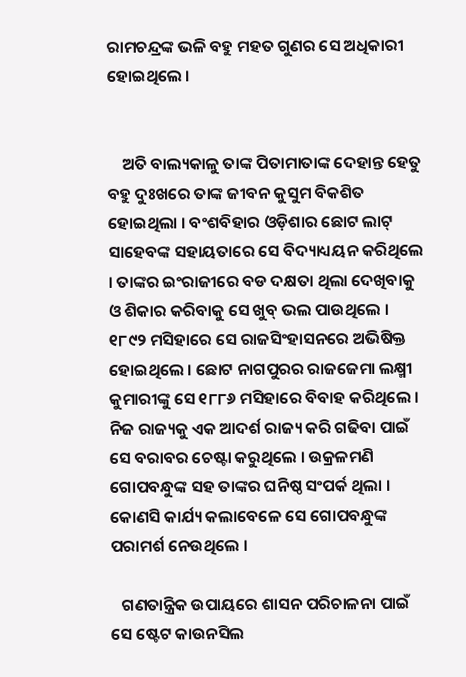ରାମଚନ୍ଦ୍ରଙ୍କ ଭଳି ବହୁ ମହତ ଗୁଣର ସେ ଅଧିକାରୀ ହୋଇଥିଲେ ।


    ଅତି ବାଲ୍ୟକାଳୁ ତାଙ୍କ ପିତାମାତାଙ୍କ ଦେହାନ୍ତ ହେତୁ ବହୁ ଦୁଃଖରେ ତାଙ୍କ ଜୀବନ କୁସୁମ ବିକଶିତ ହୋଇଥିଲା । ବଂଶବିହାର ଓଡ଼ିଶାର ଛୋଟ ଲାଟ୍‌ ସାହେବଙ୍କ ସହାୟତାରେ ସେ ବିଦ୍ୟାଧ୍ୟୟନ କରିଥିଲେ । ତାଙ୍କର ଇଂରାଜୀରେ ବଡ ଦକ୍ଷତା ଥିଲା ଦେଖିବାକୁ ଓ ଶିକାର କରିବାକୁ ସେ ଖୁବ୍‌ ଭଲ ପାଉଥିଲେ । ୧୮୯୨ ମସିହାରେ ସେ ରାଜସିଂହାସନରେ ଅଭିଷିକ୍ତ ହୋଇଥିଲେ । ଛୋଟ ନାଗପୁରର ରାଜଜେମା ଲକ୍ଷ୍ମୀ କୁମାରୀଙ୍କୁ ସେ ୧୮୮୬ ମସିହାରେ ବିବାହ କରିଥିଲେ । ନିଜ ରାଜ୍ୟକୁ ଏକ ଆଦର୍ଶ ରାଜ୍ୟ କରି ଗଢିବା ପାଇଁ ସେ ବରାବର ଚେଷ୍ଟା କରୁଥିଲେ । ଉକ୍ରଳମଣି ଗୋପବନ୍ଧୁଙ୍କ ସହ ତାଙ୍କର ଘନିଷ୍ଠ ସଂପର୍କ ଥିଲା । କୋଣସି କାର୍ଯ୍ୟ କଲାବେଳେ ସେ ଗୋପବନ୍ଧୁଙ୍କ ପରାମର୍ଶ ନେଉଥିଲେ ।

   ଗଣତାନ୍ତ୍ରିକ ଉପାୟରେ ଶାସନ ପରିଚାଳନା ପାଇଁ ସେ ଷ୍ଟେଟ କାଉନସିଲ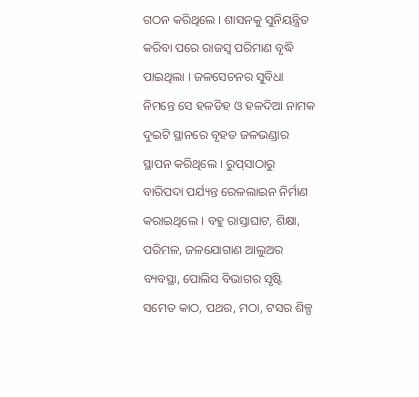ଗଠନ କରିଥିଲେ । ଶାସନକୁ ସୁନିୟନ୍ତ୍ରିତ କରିବା ପରେ ରାଜସ୍ୱ ପରିମାଣ ବୃଦ୍ଧି ପାଇଥିଲା । ଜଳସେଚନର ସୁବିଧା ନିମନ୍ତେ ସେ ହଳଡିହ ଓ ହଳଦିଆ ନାମକ ଦୁଇଟି ସ୍ଥାନରେ ବୃହତ ଜଳଭଣ୍ଡାର ସ୍ଥାପନ କରିଥିଲେ । ରୁପ୍‌ସାଠାରୁ ବାରିପଦା ପର୍ଯ୍ୟନ୍ତ ରେଳଲାଇନ ନିର୍ମାଣ କରାଇଥିଲେ । ବହୁ ରାସ୍ତାଘାଟ, ଶିକ୍ଷା, ପରିମଳ, ଜଳଯୋଗାଣ ଆଲୁଅର ବ୍ୟବସ୍ଥା, ପୋଲିସ ବିଭାଗର ସୃଷ୍ଟି ସମେତ କାଠ, ପଥର, ମଠା, ଟସର ଶିଳ୍ପ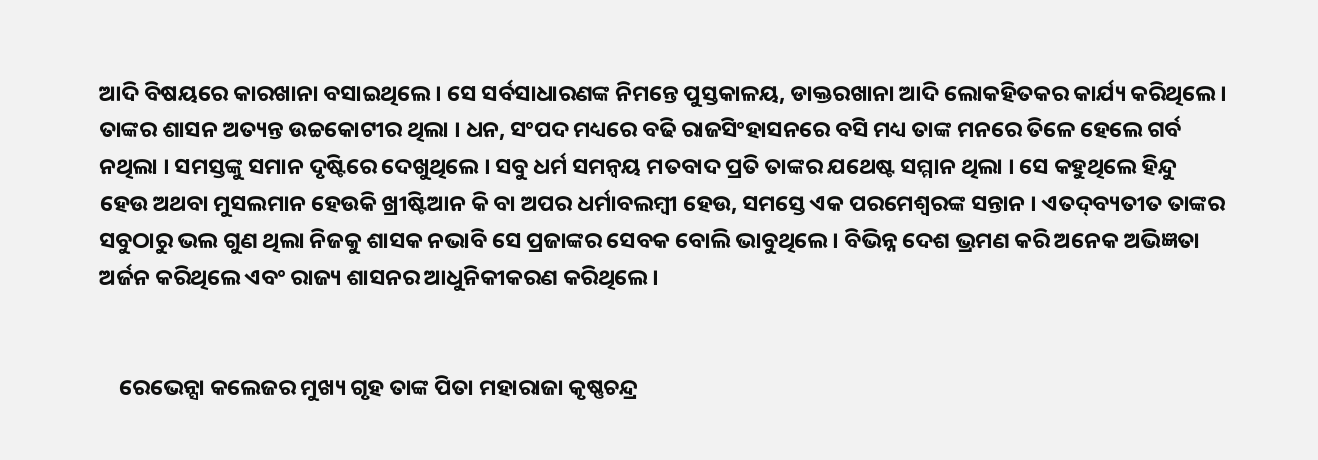ଆଦି ବିଷୟରେ କାରଖାନା ବସାଇଥିଲେ । ସେ ସର୍ବସାଧାରଣଙ୍କ ନିମନ୍ତେ ପୁସ୍ତକାଳୟ, ଡାକ୍ତରଖାନା ଆଦି ଲୋକହିତକର କାର୍ଯ୍ୟ କରିଥିଲେ । ତାଙ୍କର ଶାସନ ଅତ୍ୟନ୍ତ ଉଚ୍ଚକୋଟୀର ଥିଲା । ଧନ, ସଂପଦ ମଧ୍ୟରେ ବଢି ରାଜସିଂହାସନରେ ବସି ମଧ୍ୟ ତାଙ୍କ ମନରେ ତିଳେ ହେଲେ ଗର୍ବ ନଥିଲା । ସମସ୍ତଙ୍କୁ ସମାନ ଦୃଷ୍ଟିରେ ଦେଖୁଥିଲେ । ସବୁ ଧର୍ମ ସମନ୍ୱୟ ମତବାଦ ପ୍ରତି ତାଙ୍କର ଯଥେଷ୍ଟ ସମ୍ମାନ ଥିଲା । ସେ କହୁଥିଲେ ହିନ୍ଦୁ ହେଉ ଅଥବା ମୁସଲମାନ ହେଉକି ଖ୍ରୀଷ୍ଟିଆନ କି ବା ଅପର ଧର୍ମାବଲମ୍ବୀ ହେଉ, ସମସ୍ତେ ଏକ ପରମେଶ୍ୱରଙ୍କ ସନ୍ତାନ । ଏତଦ୍‌ବ୍ୟତୀତ ତାଙ୍କର ସବୁଠାରୁ ଭଲ ଗୁଣ ଥିଲା ନିଜକୁ ଶାସକ ନଭାବି ସେ ପ୍ରଜାଙ୍କର ସେବକ ବୋଲି ଭାବୁଥିଲେ । ବିଭିନ୍ନ ଦେଶ ଭ୍ରମଣ କରି ଅନେକ ଅଭିଜ୍ଞତା ଅର୍ଜନ କରିଥିଲେ ଏବଂ ରାଜ୍ୟ ଶାସନର ଆଧୁନିକୀକରଣ କରିଥିଲେ ।


    ରେଭେନ୍ସା କଲେଜର ମୁଖ୍ୟ ଗୃହ ତାଙ୍କ ପିତା ମହାରାଜା କୃଷ୍ଣଚନ୍ଦ୍ର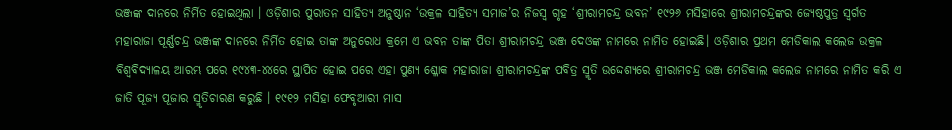ଭଞ୍ଜଙ୍କ ଦାନରେ ନିର୍ମିତ ହୋଇଥିଲା । ଓଡ଼ିଶାର ପୁରାତନ ସାହିତ୍ୟ ଅନୁଷ୍ଠାନ ‘ଉକ୍ରଳ ସାହିତ୍ୟ ସମାଜ’ର ନିଜସ୍ୱ ଗୃହ ‘ଶ୍ରୀରାମଚନ୍ଦ୍ର ଭବନ’ ୧୯୨୬ ମସିହାରେ ଶ୍ରୀରାମଚନ୍ଦ୍ରଙ୍କର ଜ୍ୟେଷ୍ଠପୁତ୍ର ସ୍ୱର୍ଗତ ମହାରାଜା ପୂର୍ଣ୍ଣଚନ୍ଦ୍ର ଭଞ୍ଜଙ୍କ ଦାନରେ ନିର୍ମିତ ହୋଇ ତାଙ୍କ ଅନୁରୋଧ କ୍ରମେ ଏ ଭବନ ତାଙ୍କ ପିତା ଶ୍ରୀରାମଚନ୍ଦ୍ର ଭଞ୍ଜ ଦେଓଙ୍କ ନାମରେ ନାମିତ ହୋଇଛି। ଓଡ଼ିଶାର ପ୍ରଥମ ମେଡିକାଲ କଲେଜ ଉକ୍ରଳ ବିଶ୍ୱବିଦ୍ୟାଳୟ ଆରମ୍ଭ ପରେ ୧୯୪୩-୪୪ରେ ସ୍ଥାପିତ ହୋଇ ପରେ ଏହା ପୁଣ୍ୟ ଶ୍ଳୋକ ମହାରାଜା ଶ୍ରୀରାମଚନ୍ଦ୍ରଙ୍କ ପବିତ୍ର ସ୍ମୃତି ଉଦ୍ଦେଶ୍ୟରେ ଶ୍ରୀରାମଚନ୍ଦ୍ର ଭଞ୍ଜ ମେଡିକାଲ କଲେଜ ନାମରେ ନାମିତ କରି ଏ ଜାତି ପୂଜ୍ୟ ପୂଜାର ସ୍ମୃତିଚାରଣ କରୁଛି । ୧୯୧୨ ମସିହା ଫେବୃଆରୀ ମାସ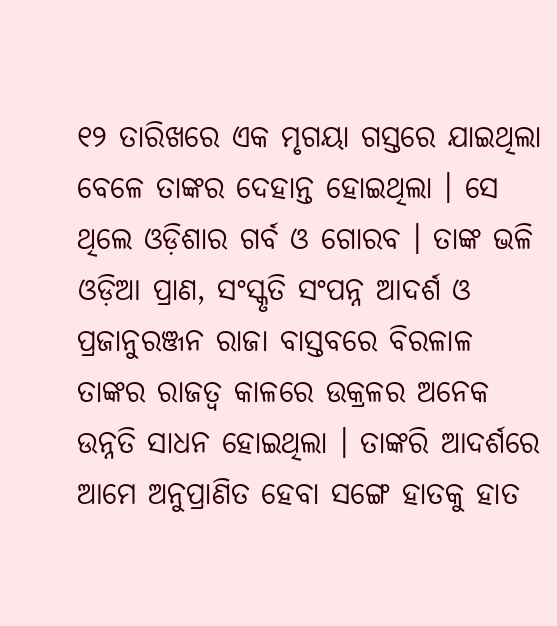୧୨ ତାରିଖରେ ଏକ ମୃଗୟା ଗସ୍ତରେ ଯାଇଥିଲା ବେଳେ ତାଙ୍କର ଦେହାନ୍ତ ହୋଇଥିଲା । ସେ ଥିଲେ ଓଡ଼ିଶାର ଗର୍ବ ଓ ଗୋରବ । ତାଙ୍କ ଭଳି ଓଡ଼ିଆ ପ୍ରାଣ, ସଂସ୍କୃତି ସଂପନ୍ନ ଆଦର୍ଶ ଓ ପ୍ରଜାନୁରଞ୍ଜନ ରାଜା ବାସ୍ତବରେ ବିରଳାଳ ତାଙ୍କର ରାଜତ୍ୱ କାଳରେ ଉକ୍ରଳର ଅନେକ ଉନ୍ନତି ସାଧନ ହୋଇଥିଲା । ତାଙ୍କରି ଆଦର୍ଶରେ ଆମେ ଅନୁପ୍ରାଣିତ ହେବା ସଙ୍ଗେ ହାତକୁ ହାତ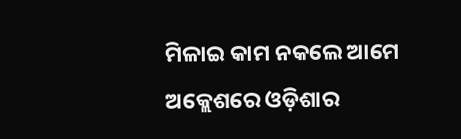ମିଳାଇ କାମ ନକଲେ ଆମେ ଅକ୍ଲେଶରେ ଓଡ଼ିଶାର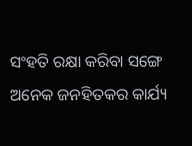ସଂହତି ରକ୍ଷା କରିବା ସଙ୍ଗେ ଅନେକ ଜନହିତକର କାର୍ଯ୍ୟ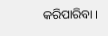କରିପାରିବା ।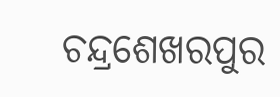ଚନ୍ଦ୍ରଶେଖରପୁର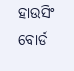ହାଉସିଂ ବୋର୍ଡ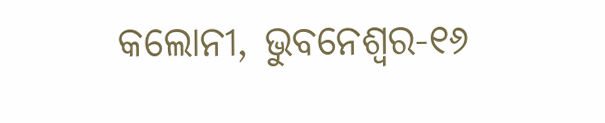କଲୋନୀ, ଭୁବନେଶ୍ୱର-୧୬